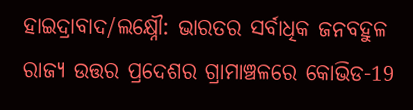ହାଇଦ୍ରାବାଦ/ଲକ୍ଷ୍ନୌ: ଭାରତର ସର୍ବାଧିକ ଜନବହୁଳ ରାଜ୍ୟ ଉତ୍ତର ପ୍ରଦେଶର ଗ୍ରାମାଞ୍ଚଳରେ କୋଭିଡ-19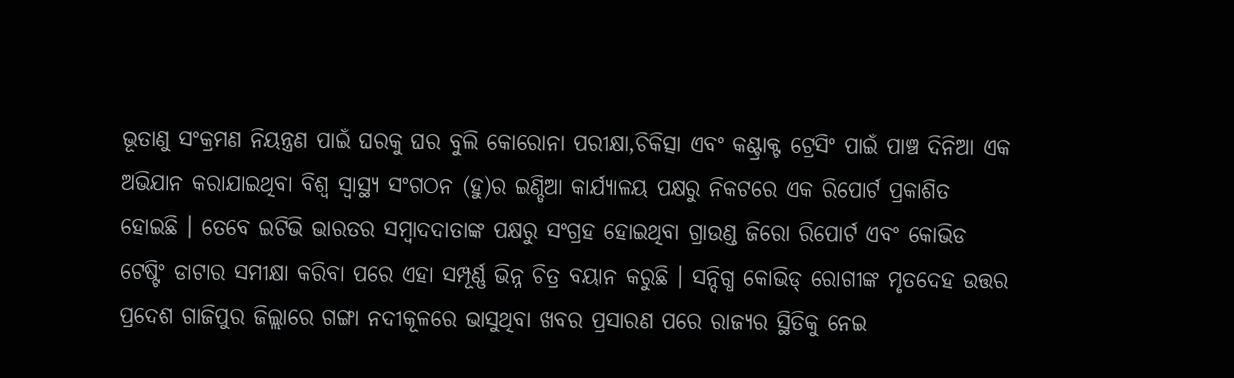ଭୂତାଣୁ ସଂକ୍ରମଣ ନିୟନ୍ତ୍ରଣ ପାଇଁ ଘରକୁ ଘର ବୁଲି କୋରୋନା ପରୀକ୍ଷା,ଚିକିତ୍ସା ଏବଂ କଣ୍ଟ୍ରାକ୍ଟ ଟ୍ରେସିଂ ପାଇଁ ପାଞ୍ଚ ଦିନିଆ ଏକ ଅଭିଯାନ କରାଯାଇଥିବା ବିଶ୍ବ ସ୍ବାସ୍ଥ୍ୟ ସଂଗଠନ (ହୁ)ର ଇଣ୍ଡିଆ କାର୍ଯ୍ୟାଳୟ ପକ୍ଷରୁ ନିକଟରେ ଏକ ରିପୋର୍ଟ ପ୍ରକାଶିତ ହୋଇଛି । ତେବେ ଇଟିଭି ଭାରତର ସମ୍ବାଦଦାତାଙ୍କ ପକ୍ଷରୁ ସଂଗ୍ରହ ହୋଇଥିବା ଗ୍ରାଉଣ୍ଡ ଜିରୋ ରିପୋର୍ଟ ଏବଂ କୋଭିଡ ଟେଷ୍ଟିଂ ଡାଟାର ସମୀକ୍ଷା କରିବା ପରେ ଏହା ସମ୍ପୂର୍ଣ୍ଣ ଭିନ୍ନ ଚିତ୍ର ବୟାନ କରୁଛି । ସନ୍ଦିଗ୍ଧ କୋଭିଡ୍ ରୋଗୀଙ୍କ ମୃତଦେହ ଉତ୍ତର ପ୍ରଦେଶ ଗାଜିପୁର ଜିଲ୍ଲାରେ ଗଙ୍ଗା ନଦୀକୂଳରେ ଭାସୁଥିବା ଖବର ପ୍ରସାରଣ ପରେ ରାଜ୍ୟର ସ୍ଥିତିକୁ ନେଇ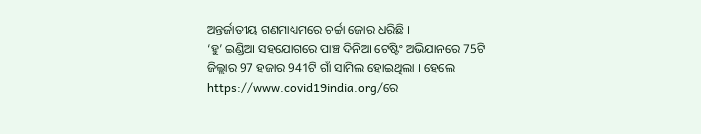ଅନ୍ତର୍ଜାତୀୟ ଗଣମାଧ୍ୟମରେ ଚର୍ଚ୍ଚା ଜୋର ଧରିଛି ।
‘ହୁ’ ଇଣ୍ଡିଆ ସହଯୋଗରେ ପାଞ୍ଚ ଦିନିଆ ଟେଷ୍ଟିଂ ଅଭିଯାନରେ 75ଟି ଜିଲ୍ଲାର 97 ହଜାର 941ଟି ଗାଁ ସାମିଲ ହୋଇଥିଲା । ହେଲେ https://www.covid19india.org/ରେ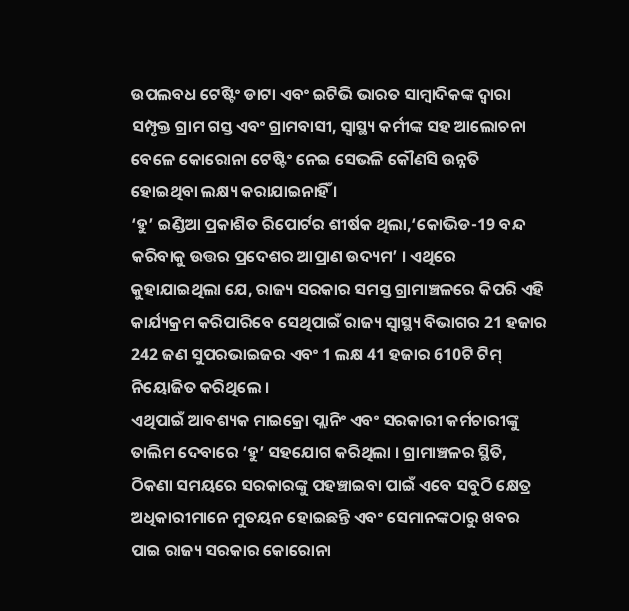ଉପଲବଧ ଟେଷ୍ଟିଂ ଡାଟା ଏବଂ ଇଟିଭି ଭାରତ ସାମ୍ବାଦିକଙ୍କ ଦ୍ବାରା ସମ୍ପୃକ୍ତ ଗ୍ରାମ ଗସ୍ତ ଏବଂ ଗ୍ରାମବାସୀ, ସ୍ବାସ୍ଥ୍ୟ କର୍ମୀଙ୍କ ସହ ଆଲୋଚନା ବେଳେ କୋରୋନା ଟେଷ୍ଟିଂ ନେଇ ସେଭଳି କୌଣସି ଉନ୍ନତି ହୋଇଥିବା ଲକ୍ଷ୍ୟ କରାଯାଇନାହିଁ ।
‘ହୁ’ ଇଣ୍ଡିଆ ପ୍ରକାଶିତ ରିପୋର୍ଟର ଶୀର୍ଷକ ଥିଲା,‘କୋଭିଡ-19 ବନ୍ଦ କରିବାକୁ ଉତ୍ତର ପ୍ରଦେଶର ଆପ୍ରାଣ ଉଦ୍ୟମ’ । ଏଥିରେ କୁହାଯାଇଥିଲା ଯେ, ରାଜ୍ୟ ସରକାର ସମସ୍ତ ଗ୍ରାମାଞ୍ଚଳରେ କିପରି ଏହି କାର୍ଯ୍ୟକ୍ରମ କରିପାରିବେ ସେଥିପାଇଁ ରାଜ୍ୟ ସ୍ବାସ୍ଥ୍ୟ ବିଭାଗର 21 ହଜାର 242 ଜଣ ସୁପରଭାଇଜର ଏବଂ 1 ଲକ୍ଷ 41 ହଜାର 610ଟି ଟିମ୍ ନିୟୋଜିତ କରିଥିଲେ ।
ଏଥିପାଇଁ ଆବଶ୍ୟକ ମାଇକ୍ରୋ ପ୍ଲାନିଂ ଏବଂ ସରକାରୀ କର୍ମଚାରୀଙ୍କୁ ତାଲିମ ଦେବାରେ ‘ହୁ’ ସହଯୋଗ କରିଥିଲା । ଗ୍ରାମାଞ୍ଚଳର ସ୍ଥିତି, ଠିକଣା ସମୟରେ ସରକାରଙ୍କୁ ପହଞ୍ଚାଇବା ପାଇଁ ଏବେ ସବୁଠି କ୍ଷେତ୍ର ଅଧିକାରୀମାନେ ମୁତୟନ ହୋଇଛନ୍ତି ଏବଂ ସେମାନଙ୍କଠାରୁ ଖବର ପାଇ ରାଜ୍ୟ ସରକାର କୋରୋନା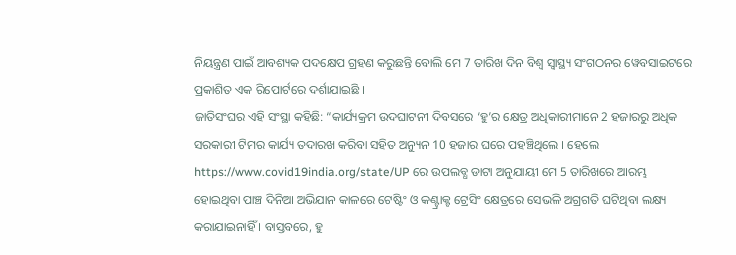ନିୟନ୍ତ୍ରଣ ପାଇଁ ଆବଶ୍ୟକ ପଦକ୍ଷେପ ଗ୍ରହଣ କରୁଛନ୍ତି ବୋଲି ମେ 7 ତାରିଖ ଦିନ ବିଶ୍ବ ସ୍ବାସ୍ଥ୍ୟ ସଂଗଠନର ୱେବସାଇଟରେ ପ୍ରକାଶିତ ଏକ ରିପୋର୍ଟରେ ଦର୍ଶାଯାଇଛି ।
ଜାତିସଂଘର ଏହି ସଂସ୍ଥା କହିଛି: “କାର୍ଯ୍ୟକ୍ରମ ଉଦଘାଟନୀ ଦିବସରେ ‘ହୁ’ର କ୍ଷେତ୍ର ଅଧିକାରୀମାନେ 2 ହଜାରରୁ ଅଧିକ ସରକାରୀ ଟିମର କାର୍ଯ୍ୟ ତଦାରଖ କରିବା ସହିତ ଅନ୍ୟୁନ 10 ହଜାର ଘରେ ପହଞ୍ଚିଥିଲେ । ହେଲେ https://www.covid19india.org/state/UP ରେ ଉପଲବ୍ଧ ଡାଟା ଅନୁଯାୟୀ ମେ 5 ତାରିଖରେ ଆରମ୍ଭ ହୋଇଥିବା ପାଞ୍ଚ ଦିନିଆ ଅଭିଯାନ କାଳରେ ଟେଷ୍ଟିଂ ଓ କଣ୍ଟ୍ରାକ୍ଟ ଟ୍ରେସିଂ କ୍ଷେତ୍ରରେ ସେଭଳି ଅଗ୍ରଗତି ଘଟିଥିବା ଲକ୍ଷ୍ୟ କରାଯାଇନାହିଁ । ବାସ୍ତବରେ, ହୁ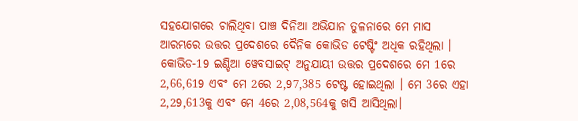ସହଯୋଗରେ ଚାଲିଥିବା ପାଞ୍ଚ ଦିନିଆ ଅଭିଯାନ ତୁଳନାରେ ମେ ମାସ ଆରମ୍ଭରେ ଉତ୍ତର ପ୍ରଦେଶରେ ଦୈନିକ କୋଭିଡ ଟେଷ୍ଟିଂ ଅଧିକ ରହିଥିଲା । କୋଭିଡ-19 ଇଣ୍ଡିଆ ୱେବସାଇଟ୍ ଅନୁଯାୟୀ ଉତ୍ତର ପ୍ରଦେଶରେ ମେ 1ରେ 2,66,619 ଏବଂ ମେ 2ରେ 2,97,385 ଟେଷ୍ଟ ହୋଇଥିଲା । ମେ 3ରେ ଏହା 2,29,613କୁ ଏବଂ ମେ 4ରେ 2,08,564କୁ ଖସି ଆସିଥିଲା।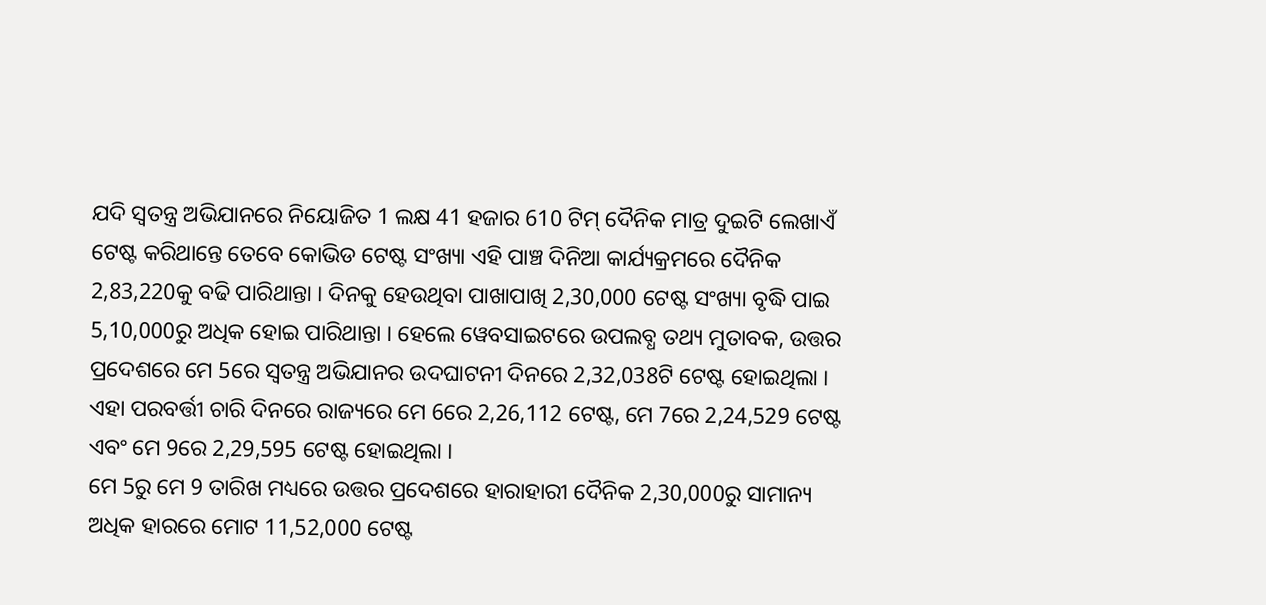ଯଦି ସ୍ବତନ୍ତ୍ର ଅଭିଯାନରେ ନିୟୋଜିତ 1 ଲକ୍ଷ 41 ହଜାର 610 ଟିମ୍ ଦୈନିକ ମାତ୍ର ଦୁଇଟି ଲେଖାଏଁ ଟେଷ୍ଟ କରିଥାନ୍ତେ ତେବେ କୋଭିଡ ଟେଷ୍ଟ ସଂଖ୍ୟା ଏହି ପାଞ୍ଚ ଦିନିଆ କାର୍ଯ୍ୟକ୍ରମରେ ଦୈନିକ 2,83,220କୁ ବଢି ପାରିଥାନ୍ତା । ଦିନକୁ ହେଉଥିବା ପାଖାପାଖି 2,30,000 ଟେଷ୍ଟ ସଂଖ୍ୟା ବୃଦ୍ଧି ପାଇ 5,10,000ରୁ ଅଧିକ ହୋଇ ପାରିଥାନ୍ତା । ହେଲେ ୱେବସାଇଟରେ ଉପଲବ୍ଧ ତଥ୍ୟ ମୁତାବକ, ଉତ୍ତର ପ୍ରଦେଶରେ ମେ 5ରେ ସ୍ବତନ୍ତ୍ର ଅଭିଯାନର ଉଦଘାଟନୀ ଦିନରେ 2,32,038ଟି ଟେଷ୍ଟ ହୋଇଥିଲା । ଏହା ପରବର୍ତ୍ତୀ ଚାରି ଦିନରେ ରାଜ୍ୟରେ ମେ 6ରେ 2,26,112 ଟେଷ୍ଟ, ମେ 7ରେ 2,24,529 ଟେଷ୍ଟ ଏବଂ ମେ 9ରେ 2,29,595 ଟେଷ୍ଟ ହୋଇଥିଲା ।
ମେ 5ରୁ ମେ 9 ତାରିଖ ମଧ୍ୟରେ ଉତ୍ତର ପ୍ରଦେଶରେ ହାରାହାରୀ ଦୈନିକ 2,30,000ରୁ ସାମାନ୍ୟ ଅଧିକ ହାରରେ ମୋଟ 11,52,000 ଟେଷ୍ଟ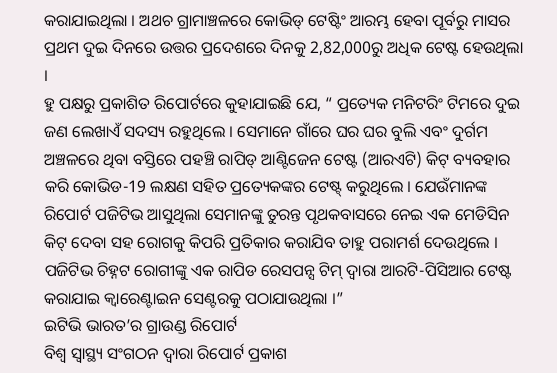କରାଯାଇଥିଲା । ଅଥଚ ଗ୍ରାମାଞ୍ଚଳରେ କୋଭିଡ୍ ଟେଷ୍ଟିଂ ଆରମ୍ଭ ହେବା ପୂର୍ବରୁ ମାସର ପ୍ରଥମ ଦୁଇ ଦିନରେ ଉତ୍ତର ପ୍ରଦେଶରେ ଦିନକୁ 2,82,000ରୁ ଅଧିକ ଟେଷ୍ଟ ହେଉଥିଲା ।
ହୁ ପକ୍ଷରୁ ପ୍ରକାଶିତ ରିପୋର୍ଟରେ କୁହାଯାଇଛି ଯେ, “ ପ୍ରତ୍ୟେକ ମନିଟରିଂ ଟିମରେ ଦୁଇ ଜଣ ଲେଖାଏଁ ସଦସ୍ୟ ରହୁଥିଲେ । ସେମାନେ ଗାଁରେ ଘର ଘର ବୁଲି ଏବଂ ଦୁର୍ଗମ ଅଞ୍ଚଳରେ ଥିବା ବସ୍ତିରେ ପହଞ୍ଚି ରାପିଡ୍ ଆଣ୍ଟିଜେନ ଟେଷ୍ଟ (ଆରଏଟି) କିଟ୍ ବ୍ୟବହାର କରି କୋଭିଡ-19 ଲକ୍ଷଣ ସହିତ ପ୍ରତ୍ୟେକଙ୍କର ଟେଷ୍ଟ୍ କରୁଥିଲେ । ଯେଉଁମାନଙ୍କ ରିପୋର୍ଟ ପଜିଟିଭ ଆସୁଥିଲା ସେମାନଙ୍କୁ ତୁରନ୍ତ ପୃଥକବାସରେ ନେଇ ଏକ ମେଡିସିନ କିଟ୍ ଦେବା ସହ ରୋଗକୁ କିପରି ପ୍ରତିକାର କରାଯିବ ତାହୁ ପରାମର୍ଶ ଦେଉଥିଲେ । ପଜିଟିଭ ଚିହ୍ନଟ ରୋଗୀଙ୍କୁ ଏକ ରାପିଡ ରେସପନ୍ସ ଟିମ୍ ଦ୍ବାରା ଆରଟି-ପିସିଆର ଟେଷ୍ଟ କରାଯାଇ କ୍ବାରେଣ୍ଟାଇନ ସେଣ୍ଟରକୁ ପଠାଯାଉଥିଲା ।”
ଇଟିଭି ଭାରତ’ର ଗ୍ରାଉଣ୍ଡ ରିପୋର୍ଟ
ବିଶ୍ବ ସ୍ବାସ୍ଥ୍ୟ ସଂଗଠନ ଦ୍ବାରା ରିପୋର୍ଟ ପ୍ରକାଶ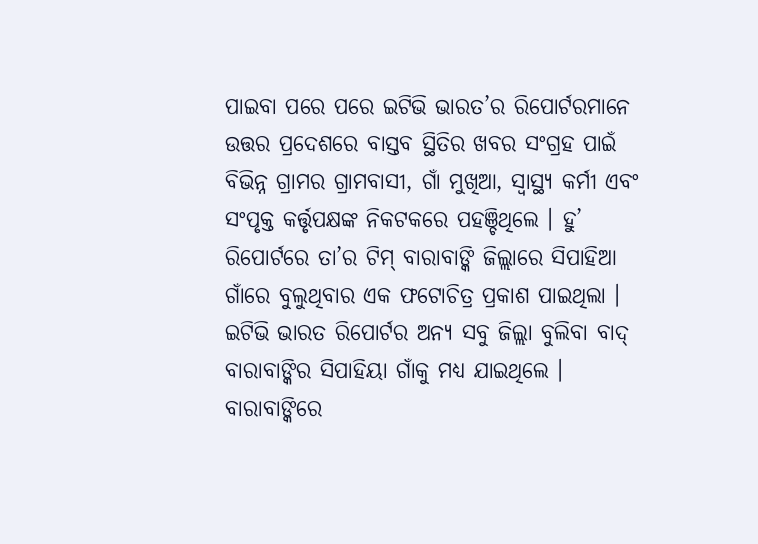ପାଇବା ପରେ ପରେ ଇଟିଭି ଭାରତ’ର ରିପୋର୍ଟରମାନେ ଉତ୍ତର ପ୍ରଦେଶରେ ବାସ୍ତବ ସ୍ଥିତିର ଖବର ସଂଗ୍ରହ ପାଇଁ ବିଭିନ୍ନ ଗ୍ରାମର ଗ୍ରାମବାସୀ, ଗାଁ ମୁଖିଆ, ସ୍ବାସ୍ଥ୍ୟ କର୍ମୀ ଏବଂ ସଂପୃକ୍ତ କର୍ତ୍ତୃପକ୍ଷଙ୍କ ନିକଟକରେ ପହଞ୍ଚିଥିଲେ । ହୁ’ ରିପୋର୍ଟରେ ତା’ର ଟିମ୍ ବାରାବାଙ୍କି ଜିଲ୍ଲାରେ ସିପାହିଆ ଗାଁରେ ବୁଲୁଥିବାର ଏକ ଫଟୋଚିତ୍ର ପ୍ରକାଶ ପାଇଥିଲା । ଇଟିଭି ଭାରତ ରିପୋର୍ଟର ଅନ୍ୟ ସବୁ ଜିଲ୍ଲା ବୁଲିବା ବାଦ୍ ବାରାବାଙ୍କିର ସିପାହିୟା ଗାଁକୁ ମଧ୍ୟ ଯାଇଥିଲେ ।
ବାରାବାଙ୍କିରେ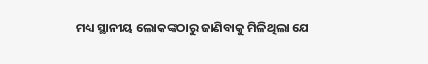ମଧ୍ୟ ସ୍ଥାନୀୟ ଲୋକଙ୍କଠାରୁ ଜାଣିବାକୁ ମିଳିଥିଲା ଯେ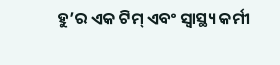ହୁ’ର ଏକ ଟିମ୍ ଏବଂ ସ୍ବାସ୍ଥ୍ୟ କର୍ମୀ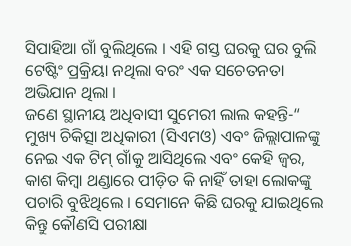ସିପାହିଆ ଗାଁ ବୁଲିଥିଲେ । ଏହି ଗସ୍ତ ଘରକୁ ଘର ବୁଲି ଟେଷ୍ଟିଂ ପ୍ରକ୍ରିୟା ନଥିଲା ବରଂ ଏକ ସଚେତନତା ଅଭିଯାନ ଥିଲା ।
ଜଣେ ସ୍ଥାନୀୟ ଅଧିବାସୀ ସୁମେରୀ ଲାଲ କହନ୍ତି-“ ମୁଖ୍ୟ ଚିକିତ୍ସା ଅଧିକାରୀ (ସିଏମଓ) ଏବଂ ଜିଲ୍ଲାପାଳଙ୍କୁ ନେଇ ଏକ ଟିମ୍ ଗାଁକୁ ଆସିଥିଲେ ଏବଂ କେହି ଜ୍ବର, କାଶ କିମ୍ବା ଥଣ୍ଡାରେ ପୀଡ଼ିତ କି ନାହିଁ ତାହା ଲୋକଙ୍କୁ ପଚାରି ବୁଝିଥିଲେ । ସେମାନେ କିଛି ଘରକୁ ଯାଇଥିଲେ କିନ୍ତୁ କୌଣସି ପରୀକ୍ଷା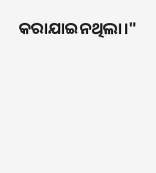କରାଯାଇନଥିଲା।"